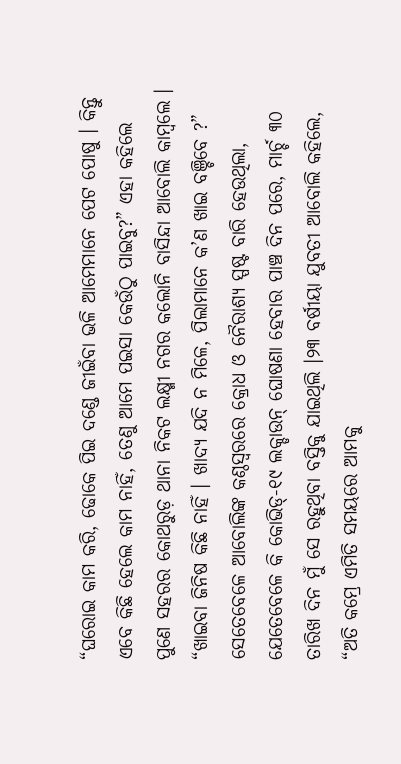“ଘରୋଇ କାମ କରି, ଢୋକେ ପିଇ ଦଣ୍ଡେ ଜୀଇଁବା ଭଳି ଆମେମାନେ ପେଟ ପୋଷୁ । କିନ୍ତୁ ଏବେ କିଛି ହେଲେ କାମ ନାହିଁ, ତେଣୁ ଆମେ ପଇସା କେଉଁଠୁ ପାଇବୁ?” ଏହା କହିଲେ ପୁଣେ ସହରର କୋଥରୁଡ଼ ଥାନା ନିକଟ ଲକ୍ଷ୍ମୀ ନଗର କଲୋନି ବାସିନ୍ଦା ଆବୋଲି କାମ୍ବଲେ । “ଖାଇବା ଜିନିଷ କିଛି ନାହିଁ । ଖାଦ୍ୟ ଯଦି ନ ମିଳେ, ପିଲାମାନେ କ’ଣ ଖାଇ ବଞ୍ଚିବେ ?”
ସେତେବେଳେ ଆବୋଲିଙ୍କ କଣ୍ଠସ୍ଵରରେ କ୍ରୋଧ ଓ ନୈରାଶ୍ୟ ସ୍ପଷ୍ଟ ବାରି ହେଉଥିଲା, ଯେତେବେଳେ କି କୋଭିଡ୍-୧୯ ଲକ୍ଡାଉନ୍ ଘୋଷଣା ହେବାର ପାଞ୍ଚ ଦିନ ପରେ, ମାର୍ଚ୍ଚ ୩୦ ତାରିଖ ଦିନ ମୁଁ ସେ ରହୁଥିବା ବସ୍ତିକୁ ଯାଇଥିଲି ।୨୩ ବର୍ଷୀୟା ଯୁବତୀ ଆବୋଲି କହିଲେ, “ଅତି କମ୍ରେ ଏମିତି ସମୟରେ ଆମକୁ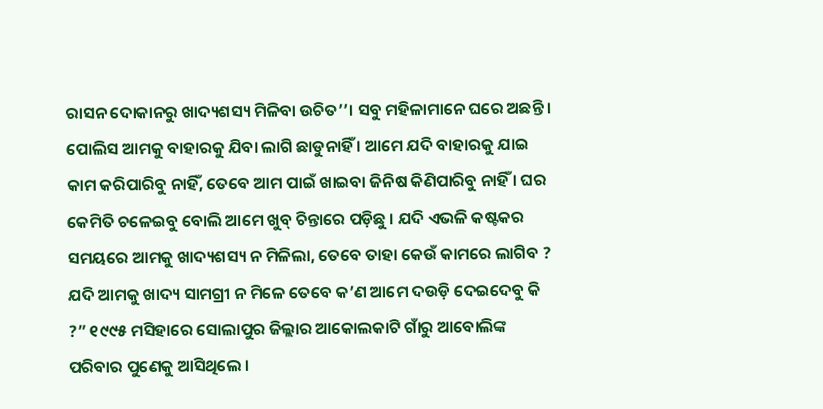ରାସନ ଦୋକାନରୁ ଖାଦ୍ୟଶସ୍ୟ ମିଳିବା ଉଚିତ’’। ସବୁ ମହିଳାମାନେ ଘରେ ଅଛନ୍ତି । ପୋଲିସ ଆମକୁ ବାହାରକୁ ଯିବା ଲାଗି ଛାଡୁନାହିଁ । ଆମେ ଯଦି ବାହାରକୁ ଯାଇ କାମ କରିପାରିବୁ ନାହିଁ, ତେବେ ଆମ ପାଇଁ ଖାଇବା ଜିନିଷ କିଣିପାରିବୁ ନାହିଁ । ଘର କେମିତି ଚଳେଇବୁ ବୋଲି ଆମେ ଖୁବ୍ ଚିନ୍ତାରେ ପଡ଼ିଛୁ । ଯଦି ଏଭଳି କଷ୍ଟକର ସମୟରେ ଆମକୁ ଖାଦ୍ୟଶସ୍ୟ ନ ମିଳିଲା, ତେବେ ତାହା କେଉଁ କାମରେ ଲାଗିବ ? ଯଦି ଆମକୁ ଖାଦ୍ୟ ସାମଗ୍ରୀ ନ ମିଳେ ତେବେ କ’ଣ ଆମେ ଦଉଡ଼ି ଦେଇଦେବୁ କି ?” ୧୯୯୫ ମସିହାରେ ସୋଲାପୁର ଜିଲ୍ଲାର ଆକୋଲକାଟି ଗାଁରୁ ଆବୋଲିଙ୍କ ପରିବାର ପୁଣେକୁ ଆସିଥିଲେ ।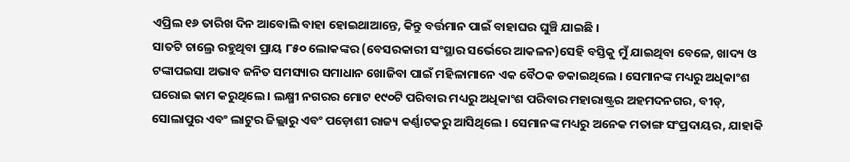ଏପ୍ରିଲ ୧୬ ତାରିଖ ଦିନ ଆବୋଲି ବାହା ହୋଇଥାଆନ୍ତେ, କିନ୍ତୁ ବର୍ତ୍ତମାନ ପାଇଁ ବାହାଘର ଘୁଞ୍ଚି ଯାଇଛି ।
ସାତଟି ଚାଲ୍ରେ ରହୁଥିବା ପ୍ରାୟ ୮୫୦ ଲୋକଙ୍କର (ବେସରକାରୀ ସଂସ୍ଥାର ସର୍ଭେରେ ଆକଳନ)ସେହି ବସ୍ତିକୁ ମୁଁ ଯାଇଥିବା ବେଳେ, ଖାଦ୍ୟ ଓ ଟଙ୍କାପଇସା ଅଭାବ ଜନିତ ସମସ୍ୟାର ସମାଧାନ ଖୋଜିବା ପାଇଁ ମହିଳାମାନେ ଏକ ବୈଠକ ଡକାଇଥିଲେ । ସେମାନଙ୍କ ମଧ୍ୟରୁ ଅଧିକାଂଶ ଘରୋଇ କାମ କରୁଥିଲେ । ଲକ୍ଷ୍ମୀ ନଗରର ମୋଟ ୧୯୦ଟି ପରିବାର ମଧ୍ୟରୁ ଅଧିକାଂଶ ପରିବାର ମହାରାଷ୍ଟ୍ରର ଅହମଦନଗର, ବୀଡ୍, ସୋଲାପୁର ଏବଂ ଲାଟୁର ଜିଲ୍ଲାରୁ ଏବଂ ପଡ଼ୋଶୀ ରାଜ୍ୟ କର୍ଣ୍ଣାଟକରୁ ଆସିଥିଲେ । ସେମାନଙ୍କ ମଧ୍ୟରୁ ଅନେକ ମତାଙ୍ଗ ସଂପ୍ରଦାୟର, ଯାହାକି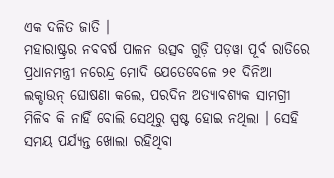ଏକ ଦଳିତ ଜାତି ।
ମହାରାଷ୍ଟ୍ରର ନବବର୍ଷ ପାଳନ ଉତ୍ସବ ଗୁଡ଼ି ପଡ଼ୱା ପୂର୍ବ ରାତିରେ ପ୍ରଧାନମନ୍ତ୍ରୀ ନରେନ୍ଦ୍ର ମୋଦି ଯେତେବେଳେ ୨୧ ଦିନିଆ ଲକ୍ଡାଉନ୍ ଘୋଷଣା କଲେ, ପରଦିନ ଅତ୍ୟାବଶ୍ୟକ ସାମଗ୍ରୀ ମିଳିବ କି ନାହିଁ ବୋଲି ସେଥିରୁ ସ୍ପଷ୍ଟ ହୋଇ ନଥିଲା । ସେହି ସମୟ ପର୍ଯ୍ୟନ୍ତ ଖୋଲା ରହିଥିବା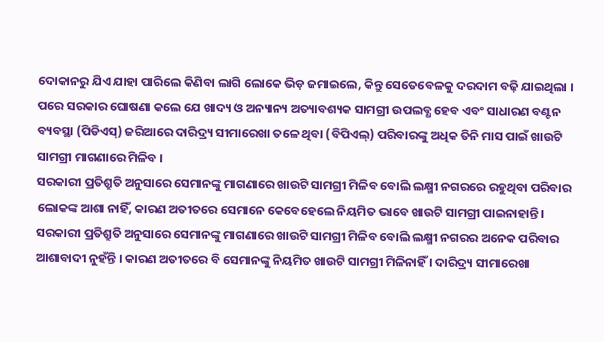ଦୋକାନରୁ ଯିଏ ଯାହା ପାରିଲେ କିଣିବା ଲାଗି ଲୋକେ ଭିଡ଼ ଜମାଇଲେ, କିନ୍ତୁ ସେତେବେଳକୁ ଦରଦାମ ବଢ଼ି ଯାଇଥିଲା ।
ପରେ ସରକାର ଘୋଷଣା କଲେ ଯେ ଖାଦ୍ୟ ଓ ଅନ୍ୟାନ୍ୟ ଅତ୍ୟାବଶ୍ୟକ ସାମଗ୍ରୀ ଉପଲବ୍ଧ ହେବ ଏବଂ ସାଧାରଣ ବଣ୍ଟନ ବ୍ୟବସ୍ଥା (ପିଡିଏସ୍) ଜରିଆରେ ଦାରିଦ୍ର୍ୟ ସୀମାରେଖା ତଳେ ଥିବା (ବିପିଏଲ୍) ପରିବାରଙ୍କୁ ଅଧିକ ତିନି ମାସ ପାଇଁ ଖାଉଟି ସାମଗ୍ରୀ ମାଗଣାରେ ମିଳିବ ।
ସରକାରୀ ପ୍ରତିଶ୍ରୁତି ଅନୁସାରେ ସେମାନଙ୍କୁ ମାଗଣାରେ ଖାଉଟି ସାମଗ୍ରୀ ମିଳିବ ବୋଲି ଲକ୍ଷ୍ମୀ ନଗରରେ ରହୁଥିବା ପରିବାର ଲୋକଙ୍କ ଆଶା ନାହିଁ, କାରଣ ଅତୀତରେ ସେମାନେ କେବେହେଲେ ନିୟମିତ ଭାବେ ଖାଉଟି ସାମଗ୍ରୀ ପାଇନାହାନ୍ତି ।
ସରକାରୀ ପ୍ରତିଶ୍ରୁତି ଅନୁସାରେ ସେମାନଙ୍କୁ ମାଗଣାରେ ଖାଉଟି ସାମଗ୍ରୀ ମିଳିବ ବୋଲି ଲକ୍ଷ୍ମୀ ନଗରର ଅନେକ ପରିବାର ଆଶାବାଦୀ ନୁହଁନ୍ତି । କାରଣ ଅତୀତରେ ବି ସେମାନଙ୍କୁ ନିୟମିତ ଖାଉଟି ସାମଗ୍ରୀ ମିଳିନାହିଁ । ଦାରିଦ୍ର୍ୟ ସୀମାରେଖା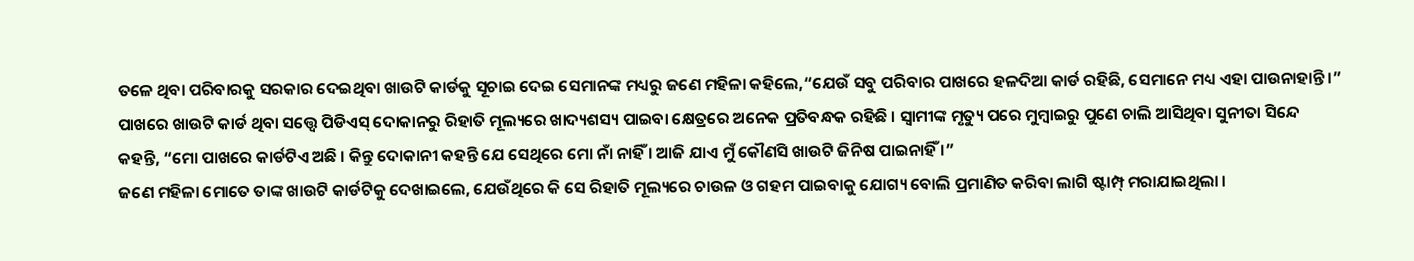ତଳେ ଥିବା ପରିବାରକୁ ସରକାର ଦେଇଥିବା ଖାଉଟି କାର୍ଡକୁ ସୂଚାଇ ଦେଇ ସେମାନଙ୍କ ମଧ୍ୟରୁ ଜଣେ ମହିଳା କହିଲେ,“ଯେଉଁ ସବୁ ପରିବାର ପାଖରେ ହଳଦିଆ କାର୍ଡ ରହିଛି, ସେମାନେ ମଧ୍ୟ ଏହା ପାଉନାହାନ୍ତି ।”
ପାଖରେ ଖାଉଟି କାର୍ଡ ଥିବା ସତ୍ତ୍ଵେ ପିଡିଏସ୍ ଦୋକାନରୁ ରିହାତି ମୂଲ୍ୟରେ ଖାଦ୍ୟଶସ୍ୟ ପାଇବା କ୍ଷେତ୍ରରେ ଅନେକ ପ୍ରତିବନ୍ଧକ ରହିଛି । ସ୍ଵାମୀଙ୍କ ମୃତ୍ୟୁ ପରେ ମୁମ୍ବାଇରୁ ପୁଣେ ଚାଲି ଆସିଥିବା ସୁନୀତା ସିନ୍ଦେ କହନ୍ତି, “ମୋ ପାଖରେ କାର୍ଡଟିଏ ଅଛି । କିନ୍ତୁ ଦୋକାନୀ କହନ୍ତି ଯେ ସେଥିରେ ମୋ ନାଁ ନାହିଁ । ଆଜି ଯାଏ ମୁଁ କୌଣସି ଖାଉଟି ଜିନିଷ ପାଇନାହିଁ ।”
ଜଣେ ମହିଳା ମୋତେ ତାଙ୍କ ଖାଉଟି କାର୍ଡଟିକୁ ଦେଖାଇଲେ, ଯେଉଁଥିରେ କି ସେ ରିହାତି ମୂଲ୍ୟରେ ଚାଉଳ ଓ ଗହମ ପାଇବାକୁ ଯୋଗ୍ୟ ବୋଲି ପ୍ରମାଣିତ କରିବା ଲାଗି ଷ୍ଟାମ୍ପ୍ ମରାଯାଇଥିଲା ।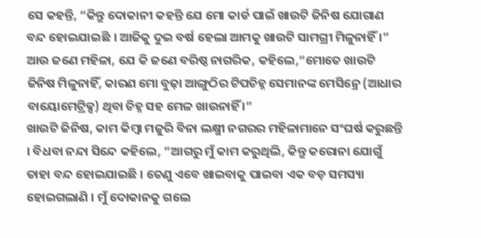ସେ କହନ୍ତି, “କିନ୍ତୁ ଦୋକାନୀ କହନ୍ତି ଯେ ମୋ କାର୍ଡ ପାଇଁ ଖାଉଟି ଜିନିଷ ଯୋଗାଣ ବନ୍ଦ ହୋଇଯାଇଛି । ଆଜିକୁ ଦୁଇ ବର୍ଷ ହେଲା ଆମକୁ ଖାଉଟି ସାମଗ୍ରୀ ମିଳୁନାହିଁ ।” ଆଉ ଜଣେ ମହିଳା, ଯେ କି ଜଣେ ବରିଷ୍ଠ ନାଗରିକ, କହିଲେ,“ମୋତେ ଖାଉଟି ଜିନିଷ ମିଳୁନାହିଁ, କାରଣ ମୋ ବୁଢ଼ା ଆଙ୍ଗୁଠିର ଟିପଚିହ୍ନ ସେମାନଙ୍କ ମେସିନ୍ରେ (ଆଧାର ବାୟୋମେଟ୍ରିକ୍ସ) ଥିବା ଚିହ୍ନ ସହ ମେଳ ଖାଉନାହିଁ ।”
ଖାଉଟି ଜିନିଷ, କାମ କିମ୍ବା ମଜୁରି ବିନା ଲକ୍ଷ୍ମୀ ନଗରର ମହିଳାମାନେ ସଂଘର୍ଷ କରୁଛନ୍ତି । ବିଧବା ନନ୍ଦା ସିନ୍ଦେ କହିଲେ, “ଆଗରୁ ମୁଁ କାମ କରୁଥିଲି, କିନ୍ତୁ କରୋନା ଯୋଗୁଁ ତାହା ବନ୍ଦ ହୋଇଯାଇଛି । ତେଣୁ ଏବେ ଖାଇବାକୁ ପାଇବା ଏକ ବଡ଼ ସମସ୍ୟା ହୋଇଗଲାଣି । ମୁଁ ଦୋକାନକୁ ଗଲେ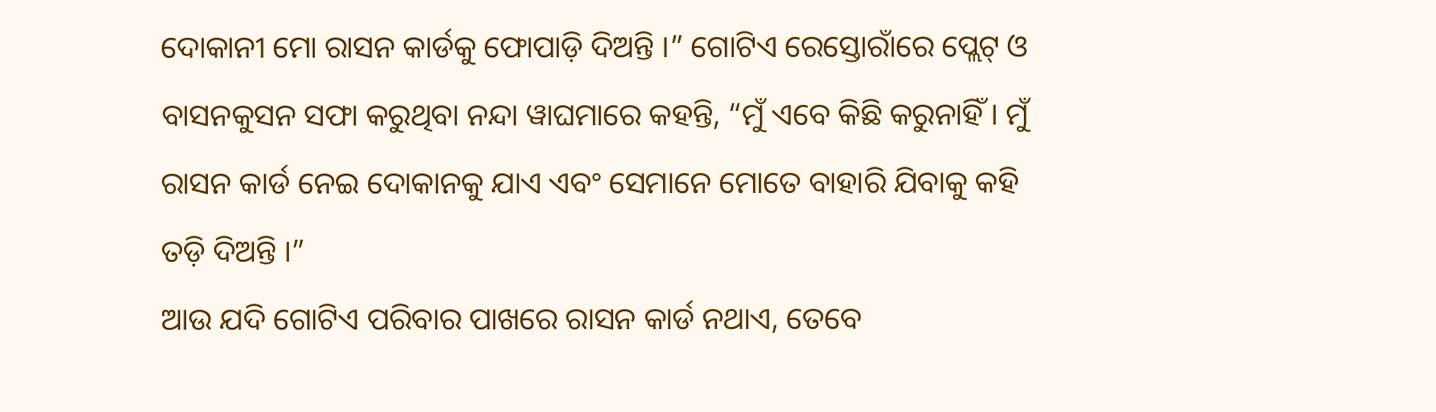ଦୋକାନୀ ମୋ ରାସନ କାର୍ଡକୁ ଫୋପାଡ଼ି ଦିଅନ୍ତି ।” ଗୋଟିଏ ରେସ୍ତୋରାଁରେ ପ୍ଲେଟ୍ ଓ ବାସନକୁସନ ସଫା କରୁଥିବା ନନ୍ଦା ୱାଘମାରେ କହନ୍ତି, “ମୁଁ ଏବେ କିଛି କରୁନାହିଁ । ମୁଁ ରାସନ କାର୍ଡ ନେଇ ଦୋକାନକୁ ଯାଏ ଏବଂ ସେମାନେ ମୋତେ ବାହାରି ଯିବାକୁ କହି ତଡ଼ି ଦିଅନ୍ତି ।”
ଆଉ ଯଦି ଗୋଟିଏ ପରିବାର ପାଖରେ ରାସନ କାର୍ଡ ନଥାଏ, ତେବେ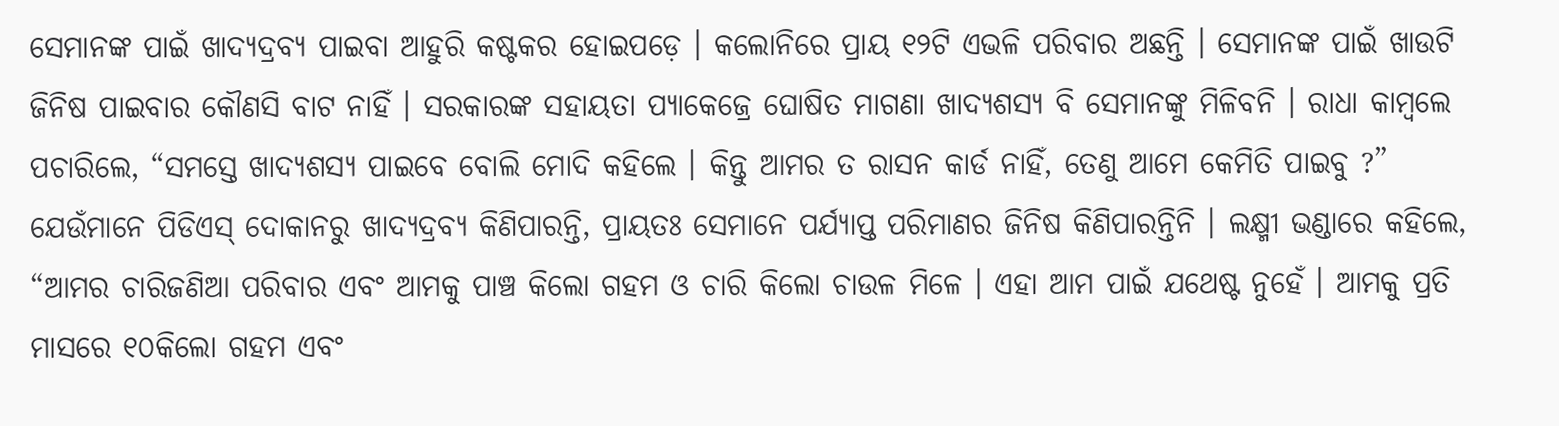ସେମାନଙ୍କ ପାଇଁ ଖାଦ୍ୟଦ୍ରବ୍ୟ ପାଇବା ଆହୁରି କଷ୍ଟକର ହୋଇପଡ଼େ । କଲୋନିରେ ପ୍ରାୟ ୧୨ଟି ଏଭଳି ପରିବାର ଅଛନ୍ତି । ସେମାନଙ୍କ ପାଇଁ ଖାଉଟି ଜିନିଷ ପାଇବାର କୌଣସି ବାଟ ନାହିଁ । ସରକାରଙ୍କ ସହାୟତା ପ୍ୟାକେଜ୍ରେ ଘୋଷିତ ମାଗଣା ଖାଦ୍ୟଶସ୍ୟ ବି ସେମାନଙ୍କୁ ମିଳିବନି । ରାଧା କାମ୍ବଲେ ପଚାରିଲେ, “ସମସ୍ତେ ଖାଦ୍ୟଶସ୍ୟ ପାଇବେ ବୋଲି ମୋଦି କହିଲେ । କିନ୍ତୁ ଆମର ତ ରାସନ କାର୍ଡ ନାହିଁ, ତେଣୁ ଆମେ କେମିତି ପାଇବୁ ?”
ଯେଉଁମାନେ ପିଡିଏସ୍ ଦୋକାନରୁ ଖାଦ୍ୟଦ୍ରବ୍ୟ କିଣିପାରନ୍ତି, ପ୍ରାୟତଃ ସେମାନେ ପର୍ଯ୍ୟାପ୍ତ ପରିମାଣର ଜିନିଷ କିଣିପାରନ୍ତିନି । ଲକ୍ଷ୍ମୀ ଭଣ୍ଡାରେ କହିଲେ, “ଆମର ଚାରିଜଣିଆ ପରିବାର ଏବଂ ଆମକୁ ପାଞ୍ଚ କିଲୋ ଗହମ ଓ ଚାରି କିଲୋ ଚାଉଳ ମିଳେ । ଏହା ଆମ ପାଇଁ ଯଥେଷ୍ଟ ନୁହେଁ । ଆମକୁ ପ୍ରତି ମାସରେ ୧୦କିଲୋ ଗହମ ଏବଂ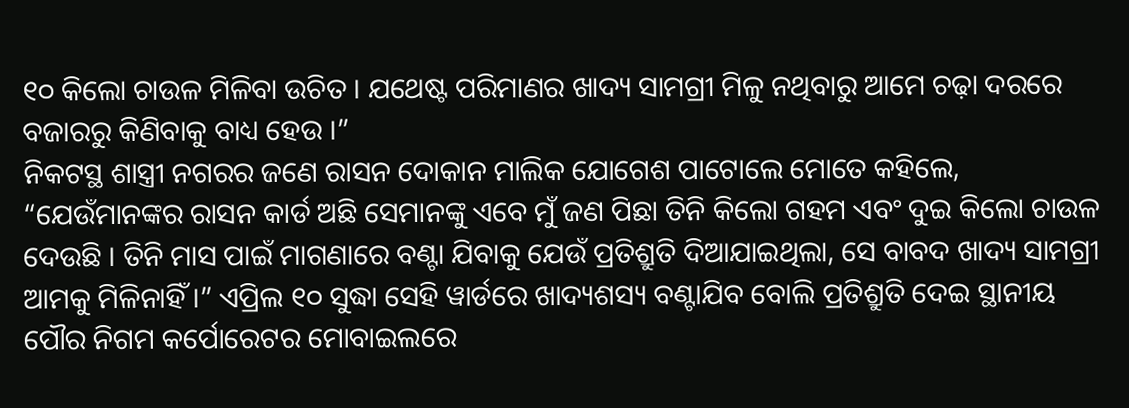୧୦ କିଲୋ ଚାଉଳ ମିଳିବା ଉଚିତ । ଯଥେଷ୍ଟ ପରିମାଣର ଖାଦ୍ୟ ସାମଗ୍ରୀ ମିଳୁ ନଥିବାରୁ ଆମେ ଚଢ଼ା ଦରରେ ବଜାରରୁ କିଣିବାକୁ ବାଧ୍ୟ ହେଉ ।”
ନିକଟସ୍ଥ ଶାସ୍ତ୍ରୀ ନଗରର ଜଣେ ରାସନ ଦୋକାନ ମାଲିକ ଯୋଗେଶ ପାଟୋଲେ ମୋତେ କହିଲେ, “ଯେଉଁମାନଙ୍କର ରାସନ କାର୍ଡ ଅଛି ସେମାନଙ୍କୁ ଏବେ ମୁଁ ଜଣ ପିଛା ତିନି କିଲୋ ଗହମ ଏବଂ ଦୁଇ କିଲୋ ଚାଉଳ ଦେଉଛି । ତିନି ମାସ ପାଇଁ ମାଗଣାରେ ବଣ୍ଟା ଯିବାକୁ ଯେଉଁ ପ୍ରତିଶ୍ରୁତି ଦିଆଯାଇଥିଲା, ସେ ବାବଦ ଖାଦ୍ୟ ସାମଗ୍ରୀ ଆମକୁ ମିଳିନାହିଁ ।” ଏପ୍ରିଲ ୧୦ ସୁଦ୍ଧା ସେହି ୱାର୍ଡରେ ଖାଦ୍ୟଶସ୍ୟ ବଣ୍ଟାଯିବ ବୋଲି ପ୍ରତିଶ୍ରୁତି ଦେଇ ସ୍ଥାନୀୟ ପୌର ନିଗମ କର୍ପୋରେଟର ମୋବାଇଲରେ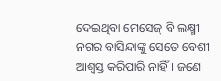ଦେଇଥିବା ମେସେଜ୍ ବି ଲକ୍ଷ୍ମୀ ନଗର ବାସିନ୍ଦାଙ୍କୁ ସେତେ ବେଶୀ ଆଶ୍ଵସ୍ତ କରିପାରି ନାହିଁ । ଜଣେ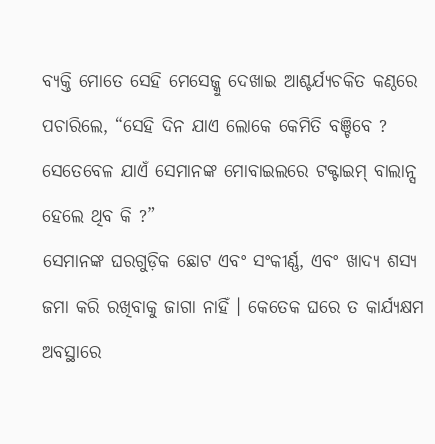ବ୍ୟକ୍ତି ମୋତେ ସେହି ମେସେଜ୍କୁ ଦେଖାଇ ଆଶ୍ଚର୍ଯ୍ୟଚକିତ କଣ୍ଠରେ ପଚାରିଲେ, “ସେହି ଦିନ ଯାଏ ଲୋକେ କେମିତି ବଞ୍ଚିବେ ? ସେତେବେଳ ଯାଏଁ ସେମାନଙ୍କ ମୋବାଇଲରେ ଟକ୍ଟାଇମ୍ ବାଲାନ୍ସ ହେଲେ ଥିବ କି ?”
ସେମାନଙ୍କ ଘରଗୁଡ଼ିକ ଛୋଟ ଏବଂ ସଂକୀର୍ଣ୍ଣ, ଏବଂ ଖାଦ୍ୟ ଶସ୍ୟ ଜମା କରି ରଖିବାକୁ ଜାଗା ନାହିଁ । କେତେକ ଘରେ ତ କାର୍ଯ୍ୟକ୍ଷମ ଅବସ୍ଥାରେ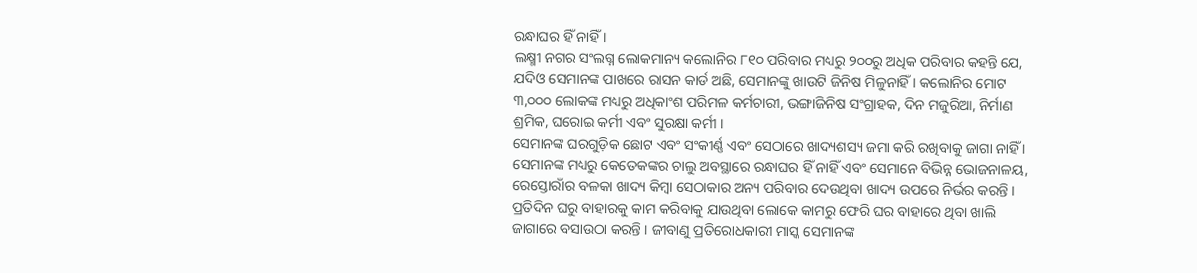ରନ୍ଧାଘର ହିଁ ନାହିଁ ।
ଲକ୍ଷ୍ମୀ ନଗର ସଂଲଗ୍ନ ଲୋକମାନ୍ୟ କଲୋନିର ୮୧୦ ପରିବାର ମଧ୍ୟରୁ ୨୦୦ରୁ ଅଧିକ ପରିବାର କହନ୍ତି ଯେ, ଯଦିଓ ସେମାନଙ୍କ ପାଖରେ ରାସନ କାର୍ଡ ଅଛି, ସେମାନଙ୍କୁ ଖାଉଟି ଜିନିଷ ମିଳୁନାହିଁ । କଲୋନିର ମୋଟ ୩,୦୦୦ ଲୋକଙ୍କ ମଧ୍ୟରୁ ଅଧିକାଂଶ ପରିମଳ କର୍ମଚାରୀ, ଭଙ୍ଗାଜିନିଷ ସଂଗ୍ରାହକ, ଦିନ ମଜୁରିଆ, ନିର୍ମାଣ ଶ୍ରମିକ, ଘରୋଇ କର୍ମୀ ଏବଂ ସୁରକ୍ଷା କର୍ମୀ ।
ସେମାନଙ୍କ ଘରଗୁଡ଼ିକ ଛୋଟ ଏବଂ ସଂକୀର୍ଣ୍ଣ ଏବଂ ସେଠାରେ ଖାଦ୍ୟଶସ୍ୟ ଜମା କରି ରଖିବାକୁ ଜାଗା ନାହିଁ । ସେମାନଙ୍କ ମଧ୍ୟରୁ କେତେକଙ୍କର ଚାଲୁ ଅବସ୍ଥାରେ ରନ୍ଧାଘର ହିଁ ନାହିଁ ଏବଂ ସେମାନେ ବିଭିନ୍ନ ଭୋଜନାଳୟ, ରେସ୍ତୋରାଁର ବଳକା ଖାଦ୍ୟ କିମ୍ବା ସେଠାକାର ଅନ୍ୟ ପରିବାର ଦେଉଥିବା ଖାଦ୍ୟ ଉପରେ ନିର୍ଭର କରନ୍ତି । ପ୍ରତିଦିନ ଘରୁ ବାହାରକୁ କାମ କରିବାକୁ ଯାଉଥିବା ଲୋକେ କାମରୁ ଫେରି ଘର ବାହାରେ ଥିବା ଖାଲି ଜାଗାରେ ବସାଉଠା କରନ୍ତି । ଜୀବାଣୁ ପ୍ରତିରୋଧକାରୀ ମାସ୍କ ସେମାନଙ୍କ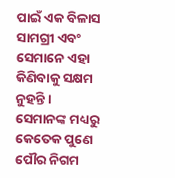ପାଇଁ ଏକ ବିଳାସ ସାମଗ୍ରୀ ଏବଂ ସେମାନେ ଏହା କିଣିବାକୁ ସକ୍ଷମ ନୁହନ୍ତି । ସେମାନଙ୍କ ମଧ୍ୟରୁ କେତେକ ପୁଣେ ପୌର ନିଗମ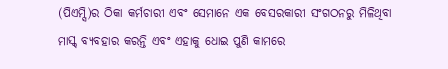(ପିଏମ୍ସି)ର ଠିକା କର୍ମଚାରୀ ଏବଂ ସେମାନେ ଏକ ବେସରକାରୀ ସଂଗଠନରୁ ମିଳିଥିବା ମାସ୍କ୍ ବ୍ୟବହାର କରନ୍ତି ଏବଂ ଏହାକୁ ଧୋଇ ପୁଣି କାମରେ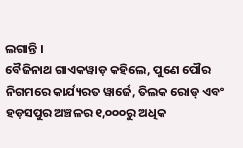ଲଗାନ୍ତି ।
ବୈଜିନାଥ ଗାଏକୱାଡ଼ କହିଲେ, ପୁଣେ ପୌର ନିଗମରେ କାର୍ଯ୍ୟରତ ୱାର୍ଜେ, ତିଲକ ରୋଡ୍ ଏବଂ ହଡ଼ସପୁର ଅଞ୍ଚଳର ୧,୦୦୦ରୁ ଅଧିକ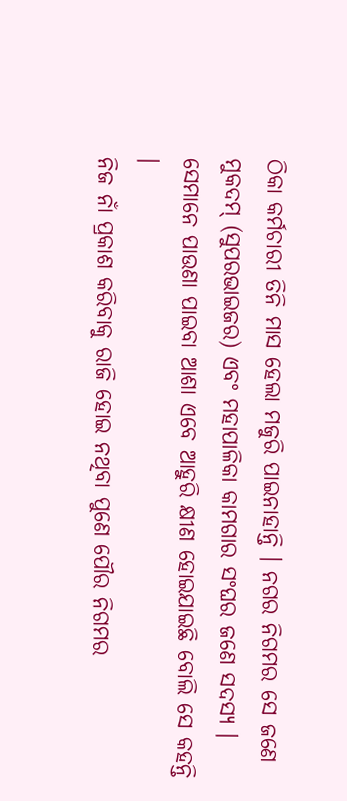ଠିକା କର୍ମଚାରୀ ତିନି ମାସ ହେଲା ମଜୁରି ପାଇନାହାନ୍ତି । ନଗର ନିଗମର ସେ ଜଣେ ମୁକଦମ୍ (ସୁପରଭାଇଜର) ଏବଂ ମହାପାଳିକା କାମଗାର ସଂଘର ଜଣେ ସଦସ୍ୟ । ସେମାନେ ପାଉଣା ପାଇବା ଆଶା ଏବେ ଆହୁରି କ୍ଷୀଣ ହୋଇଯାଇଛି ବୋଲି ସେ କହନ୍ତି ।
ନିଜ ନାଁ ପ୍ରକାଶ କରିବାକୁ ରାଜି ହୋଇ ନଥିବା ପୁଣେ ପୌର ନିଗମର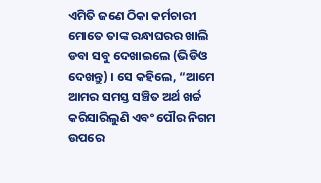ଏମିତି ଜଣେ ଠିକା କର୍ମଚାରୀ ମୋତେ ତାଙ୍କ ରନ୍ଧାଘରର ଖାଲି ଡବା ସବୁ ଦେଖାଇଲେ (ଭିଡିଓ ଦେଖନ୍ତୁ) । ସେ କହିଲେ, “ଆମେ ଆମର ସମସ୍ତ ସଞ୍ଚିତ ଅର୍ଥ ଖର୍ଚ୍ଚ କରିସାରିଲୁଣି ଏବଂ ପୌର ନିଗମ ଉପରେ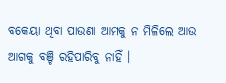ବକେୟା ଥିବା ପାଉଣା ଆମକୁ ନ ମିଳିଲେ ଆଉ ଆଗକୁ ବଞ୍ଚି ରହିପାରିବୁ ନାହିଁ ।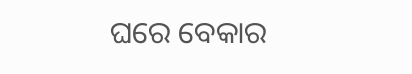ଘରେ ବେକାର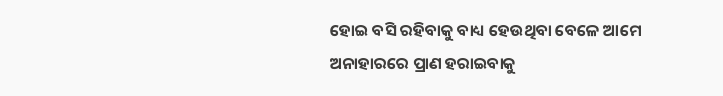ହୋଇ ବସି ରହିବାକୁ ବାଧ୍ୟ ହେଉଥିବା ବେଳେ ଆମେ ଅନାହାରରେ ପ୍ରାଣ ହରାଇବାକୁ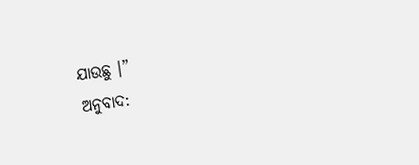ଯାଉଛୁ ।”
ଅନୁବାଦ: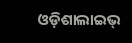ଓଡ଼ିଶାଲାଇଭ୍